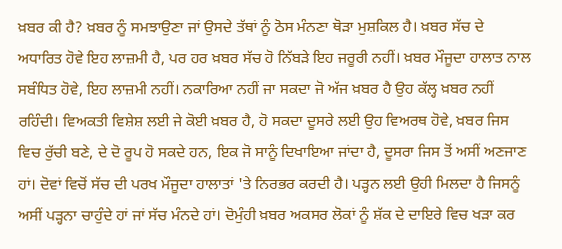ਖ਼ਬਰ ਕੀ ਹੈ? ਖ਼ਬਰ ਨੂੰ ਸਮਝਾਉਣਾ ਜਾਂ ਉਸਦੇ ਤੱਥਾਂ ਨੂੰ ਠੋਸ ਮੰਨਣਾ ਥੋੜਾ ਮੁਸ਼ਕਿਲ ਹੈ। ਖ਼ਬਰ ਸੱਚ ਦੇ ਅਧਾਰਿਤ ਹੋਵੇ ਇਹ ਲਾਜ਼ਮੀ ਹੈ, ਪਰ ਹਰ ਖ਼ਬਰ ਸੱਚ ਹੋ ਨਿੱਬੜੇ ਇਹ ਜਰੂਰੀ ਨਹੀਂ। ਖ਼ਬਰ ਮੌਜੂਦਾ ਹਾਲਾਤ ਨਾਲ ਸਬੰਧਿਤ ਹੋਵੇ, ਇਹ ਲਾਜ਼ਮੀ ਨਹੀਂ। ਨਕਾਰਿਆ ਨਹੀਂ ਜਾ ਸਕਦਾ ਜੋ ਅੱਜ ਖ਼ਬਰ ਹੈ ਉਹ ਕੱਲ੍ਹ ਖ਼ਬਰ ਨਹੀਂ ਰਹਿੰਦੀ। ਵਿਅਕਤੀ ਵਿਸ਼ੇਸ਼ ਲਈ ਜੇ ਕੋਈ ਖ਼ਬਰ ਹੈ, ਹੋ ਸਕਦਾ ਦੂਸਰੇ ਲਈ ਉਹ ਵਿਅਰਥ ਹੋਵੇ, ਖ਼ਬਰ ਜਿਸ ਵਿਚ ਰੁੱਚੀ ਬਣੇ, ਦੇ ਦੋ ਰੂਪ ਹੋ ਸਕਦੇ ਹਨ, ਇਕ ਜੋ ਸਾਨੂੰ ਦਿਖਾਇਆ ਜਾਂਦਾ ਹੈ, ਦੂਸਰਾ ਜਿਸ ਤੋਂ ਅਸੀਂ ਅਣਜਾਣ ਹਾਂ। ਦੋਵਾਂ ਵਿਚੋਂ ਸੱਚ ਦੀ ਪਰਖ ਮੌਜੂਦਾ ਹਾਲਾਤਾਂ 'ਤੇ ਨਿਰਭਰ ਕਰਦੀ ਹੈ। ਪੜ੍ਹਨ ਲਈ ਉਹੀ ਮਿਲਦਾ ਹੈ ਜਿਸਨੂੰ ਅਸੀਂ ਪੜ੍ਹਨਾ ਚਾਹੁੰਦੇ ਹਾਂ ਜਾਂ ਸੱਚ ਮੰਨਦੇ ਹਾਂ। ਦੋਮੁੰਹੀ ਖ਼ਬਰ ਅਕਸਰ ਲੋਕਾਂ ਨੂੰ ਸ਼ੱਕ ਦੇ ਦਾਇਰੇ ਵਿਚ ਖੜਾ ਕਰ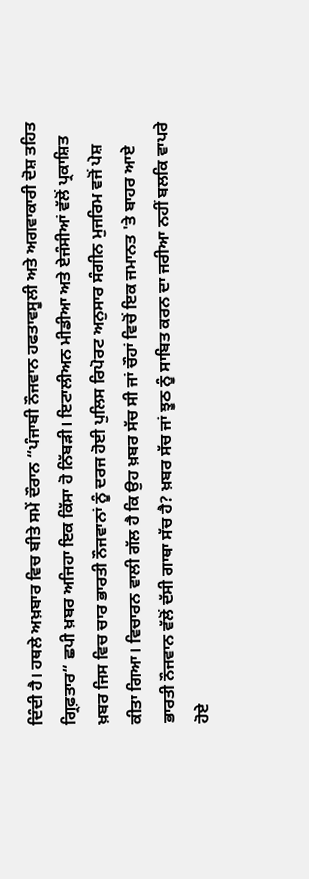ਦਿੰਦੀ ਹੈ। ਹਥਲੇ ਅਖ਼ਬਾਰ ਵਿਚ ਬੀਤੇ ਸਮੇਂ ਦੌਰਾਨ “ਪੰਜਾਬੀ ਨੌਜਵਾਨ ਹਫਤਾਵਸੂਲੀ ਅਤੇ ਅਗਵਾਕਾਰੀ ਦੋਸ਼ ਤਹਿਤ ਗ੍ਰਿਫ਼ਤਾਰ“ ਛਪੀ ਖ਼ਬਰ ਅਜਿਹਾ ਇਕ ਕਿੱਸਾ ਹੋ ਨਿੱਬੜੀ। ਇਟਾਲੀਅਨ ਮੀਡੀਆ ਅਤੇ ਏਜੰਸੀਆਂ ਵੱਲੋਂ ਪ੍ਰਕਾਸ਼ਿਤ ਖ਼ਬਰ ਜਿਸ ਵਿਚ ਚਾਰ ਭਾਰਤੀ ਨੌਜਵਾਨਾਂ ਨੂੰ ਦਰਜ ਹੋਈ ਪੁਲਿਸ ਰਿਪੋਰਟ ਅਨੁਸਾਰ ਸੰਗੀਨ ਮੁਜਰਿਮ ਵਜੋਂ ਪੇਸ਼ ਕੀਤਾ ਗਿਆ। ਵਿਚਾਰਨ ਵਾਲੀ ਗੱਲ ਹੈ ਕਿ ਉਹ ਖ਼ਬਰ ਸੱਚ ਸੀ ਜਾਂ ਚੌਹਾਂ ਵਿਚੋਂ ਇਕ ਜਮਾਨਤ 'ਤੇ ਬਾਹਰ ਆਏ ਭਾਰਤੀ ਨੌਜਵਾਨ ਵੱਲੋਂ ਦੱਸੀ ਗਾਥਾ ਸੱਚ ਹੈ? ਖ਼ਬਰ ਸੱਚ ਜਾਂ ਝੂਠ ਨੂੰ ਸਾਬਿਤ ਕਰਨ ਦਾ ਜਰੀਆ ਨਹੀਂ ਬਲਕਿ ਵਾਪਰੇ ਹੋਏ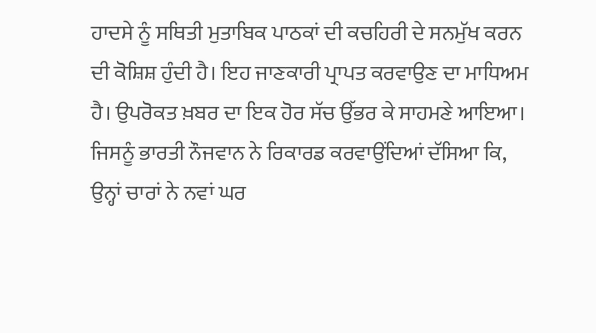ਹਾਦਸੇ ਨੂੰ ਸਥਿਤੀ ਮੁਤਾਬਿਕ ਪਾਠਕਾਂ ਦੀ ਕਚਹਿਰੀ ਦੇ ਸਨਮੁੱਖ ਕਰਨ ਦੀ ਕੋਸ਼ਿਸ਼ ਹੁੰਦੀ ਹੈ। ਇਹ ਜਾਣਕਾਰੀ ਪ੍ਰਾਪਤ ਕਰਵਾਉਣ ਦਾ ਮਾਧਿਅਮ ਹੈ। ਉਪਰੋਕਤ ਖ਼ਬਰ ਦਾ ਇਕ ਹੋਰ ਸੱਚ ਉੱਭਰ ਕੇ ਸਾਹਮਣੇ ਆਇਆ। ਜਿਸਨੂੰ ਭਾਰਤੀ ਨੌਜਵਾਨ ਨੇ ਰਿਕਾਰਡ ਕਰਵਾਉਂਦਿਆਂ ਦੱਸਿਆ ਕਿ, ਉਨ੍ਹਾਂ ਚਾਰਾਂ ਨੇ ਨਵਾਂ ਘਰ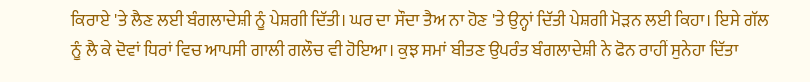ਕਿਰਾਏ 'ਤੇ ਲੈਣ ਲਈ ਬੰਗਲਾਦੇਸ਼ੀ ਨੂੰ ਪੇਸ਼ਗੀ ਦਿੱਤੀ। ਘਰ ਦਾ ਸੌਦਾ ਤੈਅ ਨਾ ਹੋਣ 'ਤੇ ਉਨ੍ਹਾਂ ਦਿੱਤੀ ਪੇਸ਼ਗੀ ਮੋੜਨ ਲਈ ਕਿਹਾ। ਇਸੇ ਗੱਲ ਨੂੰ ਲੈ ਕੇ ਦੋਵਾਂ ਧਿਰਾਂ ਵਿਚ ਆਪਸੀ ਗਾਲੀ ਗਲੌਚ ਵੀ ਹੋਇਆ। ਕੁਝ ਸਮਾਂ ਬੀਤਣ ਉਪਰੰਤ ਬੰਗਲਾਦੇਸ਼ੀ ਨੇ ਫੋਨ ਰਾਹੀਂ ਸੁਨੇਹਾ ਦਿੱਤਾ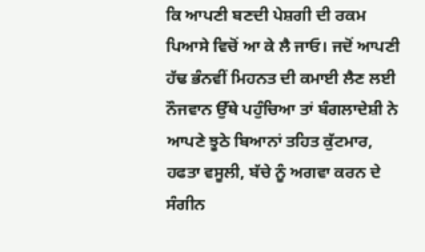ਕਿ ਆਪਣੀ ਬਣਦੀ ਪੇਸ਼ਗੀ ਦੀ ਰਕਮ ਪਿਆਸੇ ਵਿਚੋਂ ਆ ਕੇ ਲੈ ਜਾਓ। ਜਦੋਂ ਆਪਣੀ ਹੱਢ ਭੰਨਵੀਂ ਮਿਹਨਤ ਦੀ ਕਮਾਈ ਲੈਣ ਲਈ ਨੌਜਵਾਨ ਉੱਥੇ ਪਹੁੰਚਿਆ ਤਾਂ ਬੰਗਲਾਦੇਸ਼ੀ ਨੇ ਆਪਣੇ ਝੂਠੇ ਬਿਆਨਾਂ ਤਹਿਤ ਕੁੱਟਮਾਰ, ਹਫਤਾ ਵਸੂਲੀ, ਬੱਚੇ ਨੂੰ ਅਗਵਾ ਕਰਨ ਦੇ ਸੰਗੀਨ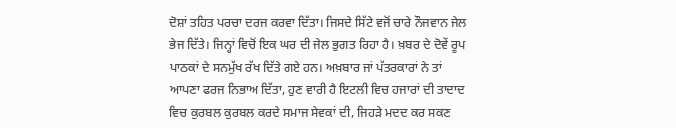ਦੋਸ਼ਾਂ ਤਹਿਤ ਪਰਚਾ ਦਰਜ ਕਰਵਾ ਦਿੱਤਾ। ਜਿਸਦੇ ਸਿੱਟੇ ਵਜੋਂ ਚਾਰੇ ਨੌਜਵਾਨ ਜੇਲ ਭੇਜ ਦਿੱਤੇ। ਜਿਨ੍ਹਾਂ ਵਿਚੋਂ ਇਕ ਘਰ ਦੀ ਜੇਲ ਭੁਗਤ ਰਿਹਾ ਹੈ। ਖ਼ਬਰ ਦੇ ਦੋਵੇਂ ਰੂਪ ਪਾਠਕਾਂ ਦੇ ਸਨਮੁੱਖ ਰੱਖ ਦਿੱਤੇ ਗਏ ਹਨ। ਅਖ਼ਬਾਰ ਜਾਂ ਪੱਤਰਕਾਰਾਂ ਨੇ ਤਾਂ ਆਪਣਾ ਫਰਜ ਨਿਭਾਅ ਦਿੱਤਾ, ਹੁਣ ਵਾਰੀ ਹੈ ਇਟਲੀ ਵਿਚ ਹਜਾਰਾਂ ਦੀ ਤਾਦਾਦ ਵਿਚ ਕੁਰਬਲ ਕੁਰਬਲ ਕਰਦੇ ਸਮਾਜ ਸੇਵਕਾਂ ਦੀ, ਜਿਹੜੇ ਮਦਦ ਕਰ ਸਕਣ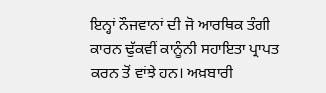ਇਨ੍ਹਾਂ ਨੌਜਵਾਨਾਂ ਦੀ ਜੋ ਆਰਥਿਕ ਤੰਗੀ ਕਾਰਨ ਢੁੱਕਵੀਂ ਕਾਨੂੰਨੀ ਸਹਾਇਤਾ ਪ੍ਰਾਪਤ ਕਰਨ ਤੋਂ ਵਾਂਝੇ ਹਨ। ਅਖ਼ਬਾਰੀ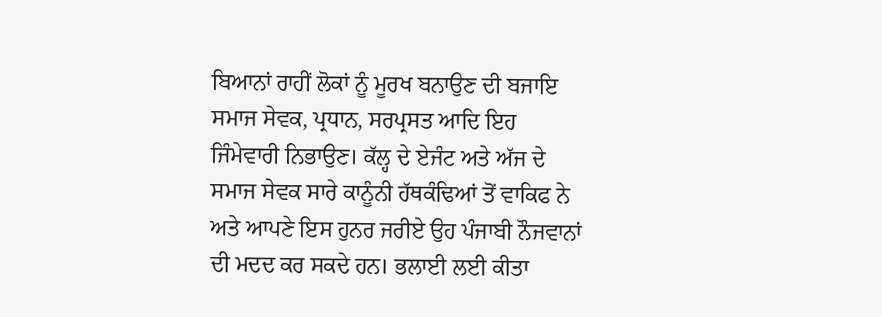ਬਿਆਨਾਂ ਰਾਹੀਂ ਲੋਕਾਂ ਨੂੰ ਮੂਰਖ ਬਨਾਉਣ ਦੀ ਬਜਾਇ ਸਮਾਜ ਸੇਵਕ, ਪ੍ਰਧਾਨ, ਸਰਪ੍ਰਸਤ ਆਦਿ ਇਹ ਜਿੰਮੇਵਾਰੀ ਨਿਭਾਉਣ। ਕੱਲ੍ਹ ਦੇ ਏਜੰਟ ਅਤੇ ਅੱਜ ਦੇ ਸਮਾਜ ਸੇਵਕ ਸਾਰੇ ਕਾਨੂੰਨੀ ਹੱਥਕੰਢਿਆਂ ਤੋਂ ਵਾਕਿਫ ਨੇ ਅਤੇ ਆਪਣੇ ਇਸ ਹੁਨਰ ਜਰੀਏ ਉਹ ਪੰਜਾਬੀ ਨੌਜਵਾਨਾਂ ਦੀ ਮਦਦ ਕਰ ਸਕਦੇ ਹਨ। ਭਲਾਈ ਲਈ ਕੀਤਾ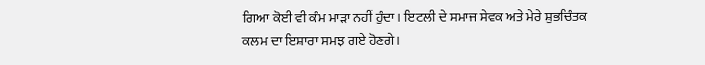ਗਿਆ ਕੋਈ ਵੀ ਕੰਮ ਮਾੜਾ ਨਹੀਂ ਹੁੰਦਾ। ਇਟਲੀ ਦੇ ਸਮਾਜ ਸੇਵਕ ਅਤੇ ਮੇਰੇ ਸ਼ੁਭਚਿੰਤਕ ਕਲਮ ਦਾ ਇਸ਼ਾਰਾ ਸਮਝ ਗਏ ਹੋਣਗੇ।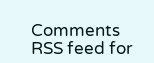Comments
RSS feed for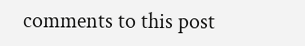comments to this post